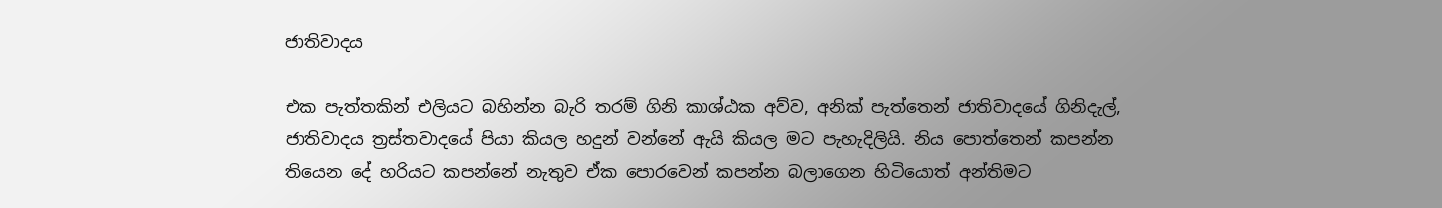ජාතිවාදය

එක පැත්තකින් එලියට බහින්න බැරි තරම් ගිනි කාශ්ඨක අව්ව, අනික් පැත්තෙන් ජාතිවාදයේ ගිනිදැල්, ජාතිවාදය ත්‍රස්තවාදයේ පියා කියල හදුන් වන්නේ ඇයි කියල මට පැහැදිලියි. නිය පොත්තෙන් කපන්න තියෙන දේ හරියට කපන්නේ නැතුව ඒක පොරවෙන් කපන්න බලාගෙන හිටියොත් අන්තිමට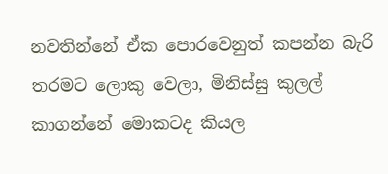නවතින්නේ ඒක පොරවෙනුත් කපන්න බැරි තරමට ලොකු වෙලා, මිනිස්සු කුලල් කාගන්නේ මොකටද කියල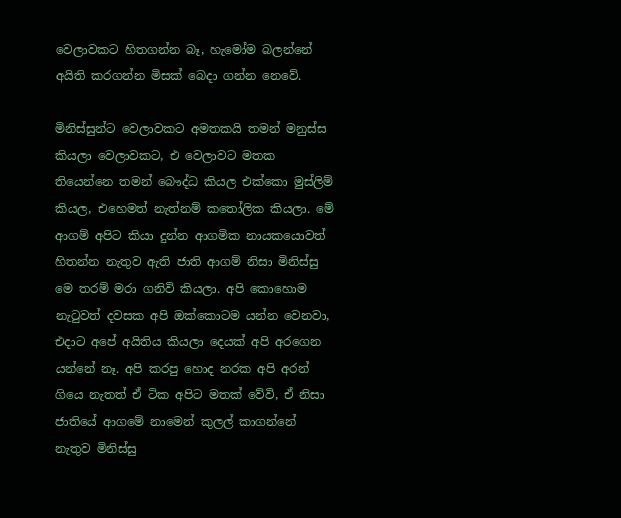වෙලාවකට හිතගන්න බෑ, හැමෝම බලන්නේ අයිති කරගන්න මිසක් බෙදා ගන්න නෙවේ.

මිනිස්සුන්ට වෙලාවකට අමතකයි තමන් මනුස්ස කියලා වෙලාවකට, එ වෙලාවට මතක තියෙන්නෙ තමන් බෞද්ධ කියල එක්කො මුස්ලිම් කියල, එහෙමත් නැත්නම් කතෝලික කියලා. මේ ආගම් අපිට කියා දුන්න ආගමික නායකයොවත් හිතන්න නැතුව ඇති ජාති ආගම් නිසා මිනිස්සු මෙ තරම් මරා ගනිවි කියලා. අපි කොහොම නැටුවත් දවසක අපි ඔක්කොටම යන්න වෙනවා, එදාට අපේ අයිතිය කියලා දෙයක් අපි අරගෙන යන්නේ නෑ. අපි කරපු හොද නරක අපි අරන් ගියෙ නැතත් ඒ ටික අපිට මතක් වේවි, ඒ නිසා ජාතියේ ආගමේ නාමෙන් කුලල් කාගන්නේ නැතුව මිනිස්සු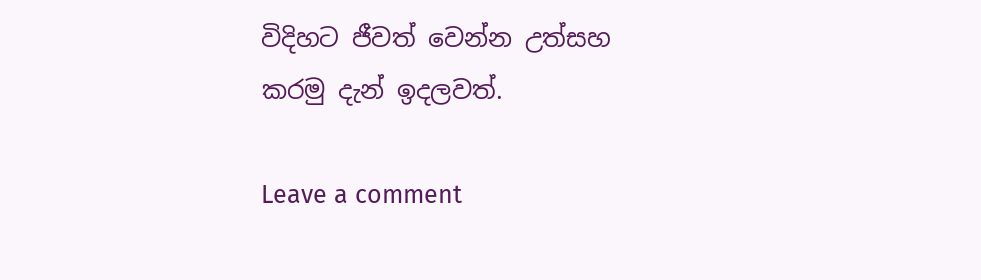විදිහට ජීවත් වෙන්න උත්සහ කරමු දැන් ඉදලවත්.

Leave a comment